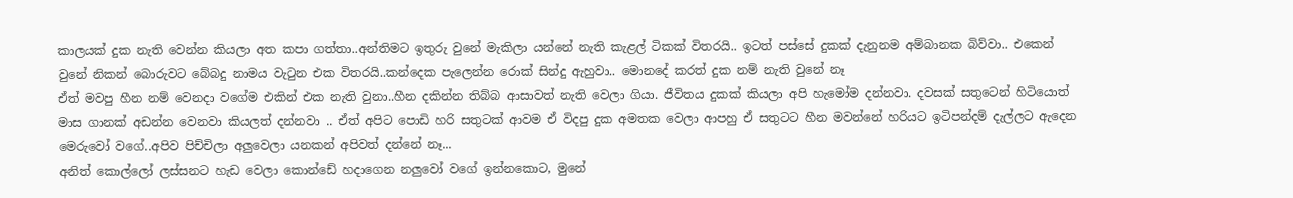කාලයක් දුක නැති වෙන්න කියලා අත කපා ගත්තා..අන්තිමට ඉතුරු වුනේ මැකිලා යන්නේ නැති කැළල් ටිකක් විතරයි.. ඉටත් පස්සේ දුකක් දැනුනම අම්බානක බිව්වා.. එකෙන් වුනේ නිකන් බොරුවට බේබදු නාමය වැටුන එක විතරයි..කන්දෙක පැලෙන්න රොක් සින්දු ඇහුවා.. මොනදේ කරත් දුක නම් නැති වුනේ නෑ
ඒත් මවපු හීන නම් වෙනදා වගේම එකින් එක නැති වුනා..හීන දකින්න තිබ්බ ආසාවත් නැති වෙලා ගියා. ජීවිතය දුකක් කියලා අපි හැමෝම දන්නවා. දවසක් සතුටෙන් හිටියොත් මාස ගානක් අඩන්න වෙනවා කියලත් දන්නවා .. ඒත් අපිට පොඩි හරි සතුටක් ආවම ඒ විදපු දුක අමතක වෙලා ආපහු ඒ සතුටට හීන මවන්නේ හරියට ඉටිපන්දම් දැල්ලට ඇදෙන මෙරුවෝ වගේ..අපිව පිච්චිලා අලුවෙලා යනකන් අපිවත් දන්නේ නෑ...
අනිත් කොල්ලෝ ලස්සනට හැඩ වෙලා කොන්ඩේ හදාගෙන නලුවෝ වගේ ඉන්නකොට, මුනේ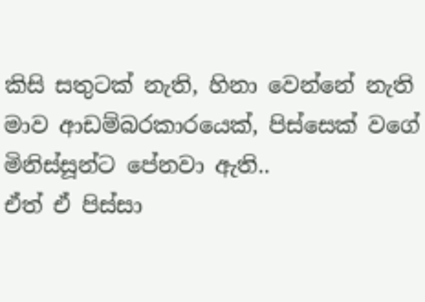කිසි සතුටක් නැති, හිනා වෙන්නේ නැති මාව ආඩම්බරකාරයෙක්, පිස්සෙක් වගේ මිනිස්සූන්ට පේනවා ඇති..
ඒත් ඒ පිස්සා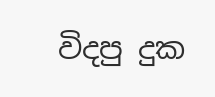විදපු දුක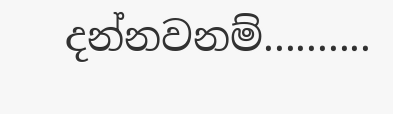දන්නවනම්..........